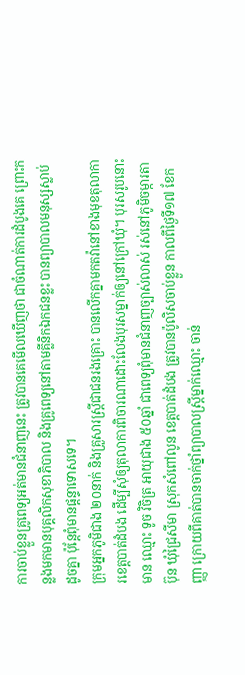ការចាប់ខ្លួនគ្រូពេទ្យអត់មានជំនាញនេះ ត្រូវបានគេមើលឃើញថា ជាចំណាត់ការដំបូងគេ ព្រោះកន្លងមកមានបុគ្គលិកសុខាភិបាល និងគ្រូពេទ្យនៅតាមគ្លីនិកឯកជនខ្លះ បានព្យាបាលមនុស្សស្លាប់ដូចគ្នា ប៉ុន្តែពុំមានផ្ដន្ទាទោសទេ។
ក្រុមអ្នកភូមិជាង ២០នាក់ និងគ្រួសារស្ត្រីជាជនរងគ្រោះ បានលើកគ្នាមកតវ៉ានៅខាងមុខតុលាការខេត្តបាត់ដំបង ដើម្បីសុំឲ្យតុលាការពិចារណាដោះលែងបុរសម្នាក់ឲ្យនៅក្រៅឃុំ។ បុរសរូបនោះមាន ឈ្មោះ ទូច វិចិត្រ អាយុជាង ៥០ឆ្នាំ ជាពេទ្យពុំមានជំនាញច្បាស់លាស់ រស់នៅភូមិចម្ការតាប៊ុន ឃុំជ្រៃសីមា ស្រុកសំពៅលូន ខេត្តបាត់ដំបង ត្រូវបានប៉ូលិសចាប់ខ្លួន កាលពីថ្ងៃទី១៧ ខែកញ្ញា ក្រោយពីគាត់បានចាក់ថ្នាំព្យាបាលស្ត្រីម្នាក់ឈ្មោះ ចាន់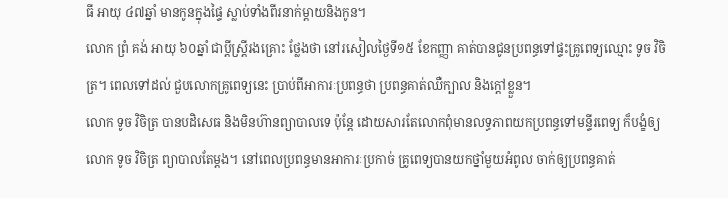ធី អាយុ ៤៧ឆ្នាំ មានកូនក្នុងផ្ទៃ ស្លាប់ទាំងពីរនាក់ម្ដាយនិងកូន។
លោក ព្រំ គង់ អាយុ ៦០ឆ្នាំ ជាប្ដីស្ត្រីរងគ្រោះ ថ្លែងថា នៅរសៀលថ្ងៃទី១៥ ខែកញ្ញា គាត់បានជូនប្រពន្ធទៅផ្ទះគ្រូពេទ្យឈ្មោះ ទូច វិចិត្រ។ ពេលទៅដល់ ជួបលោកគ្រូពេទ្យនេះ ប្រាប់ពីអាការៈប្រពន្ធថា ប្រពន្ធគាត់ឈឺក្បាល និងក្ដៅខ្លួន។
លោក ទូច វិចិត្រ បានបដិសេធ និងមិនហ៊ានព្យាបាលទេ ប៉ុន្តែ ដោយសារតែលោកពុំមានលទ្ធភាពយកប្រពន្ធទៅមន្ទីរពេទ្យ ក៏បង្ខំឲ្យលោក ទូច វិចិត្រ ព្យាបាលតែម្ដង។ នៅពេលប្រពន្ធមានអាការៈប្រកាច់ គ្រូពេទ្យបានយកថ្នាំមួយអំពូល ចាក់ឲ្យប្រពន្ធគាត់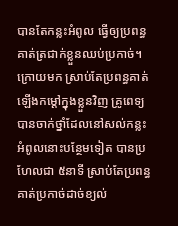បានតែកន្លះអំពូល ធ្វើឲ្យប្រពន្ធគាត់ត្រជាក់ខ្លួនឈប់ប្រកាច់។
ក្រោយមក ស្រាប់តែប្រពន្ធគាត់ឡើងកម្ដៅក្នុងខ្លួនវិញ គ្រូពេទ្យបានចាក់ថ្នាំដែលនៅសល់កន្លះអំពូលនោះបន្ថែមទៀត បានប្រហែលជា ៥នាទី ស្រាប់តែប្រពន្ធគាត់ប្រកាច់ដាច់ខ្យល់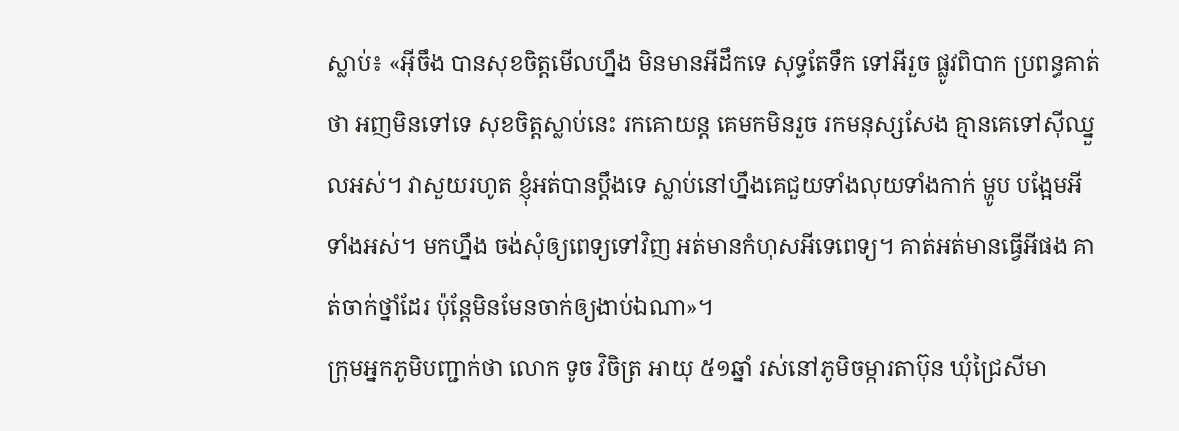ស្លាប់៖ «អ៊ីចឹង បានសុខចិត្តមើលហ្នឹង មិនមានអីដឹកទេ សុទ្ធតែទឹក ទៅអីរួច ផ្លូវពិបាក ប្រពន្ធគាត់ថា អញមិនទៅទេ សុខចិត្តស្លាប់នេះ រកគោយន្ត គេមកមិនរួច រកមនុស្សសែង គ្មានគេទៅស៊ីឈ្នួលអស់។ វាសួយរហូត ខ្ញុំអត់បានប្ដឹងទេ ស្លាប់នៅហ្នឹងគេជួយទាំងលុយទាំងកាក់ ម្ហូប បង្អែមអីទាំងអស់។ មកហ្នឹង ចង់សុំឲ្យពេទ្យទៅវិញ អត់មានកំហុសអីទេពេទ្យ។ គាត់អត់មានធ្វើអីផង គាត់ចាក់ថ្នាំដែរ ប៉ុន្តែមិនមែនចាក់ឲ្យងាប់ឯណា»។
ក្រុមអ្នកភូមិបញ្ជាក់ថា លោក ទូច វិចិត្រ អាយុ ៥១ឆ្នាំ រស់នៅភូមិចម្ការតាប៊ុន ឃុំជ្រៃសីមា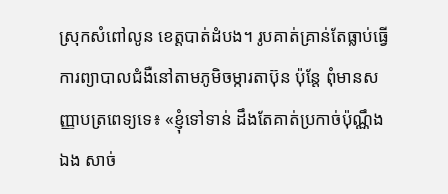ស្រុកសំពៅលូន ខេត្តបាត់ដំបង។ រូបគាត់គ្រាន់តែធ្លាប់ធ្វើការព្យាបាលជំងឺនៅតាមភូមិចម្ការតាប៊ុន ប៉ុន្តែ ពុំមានសញ្ញាបត្រពេទ្យទេ៖ «ខ្ញុំទៅទាន់ ដឹងតែគាត់ប្រកាច់ប៉ុណ្ណឹងឯង សាច់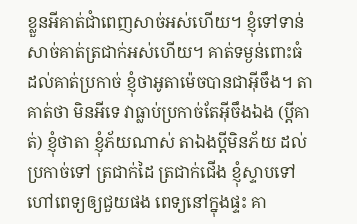ខ្លួនអីគាត់ជាំពេញសាច់អស់ហើយ។ ខ្ញុំទៅទាន់ សាច់គាត់ត្រជាក់អស់ហើយ។ គាត់ទម្ងន់ពោះធំ ដល់គាត់ប្រកាច់ ខ្ញុំថាអូតាម៉េចបានជាអ៊ីចឹង។ តាគាត់ថា មិនអីទេ វាធ្លាប់ប្រកាច់តែអ៊ីចឹងឯង (ប្ដីគាត់) ខ្ញុំថាតា ខ្ញុំភ័យណាស់ តាឯងប្ដីមិនភ័យ ដល់ប្រកាច់ទៅ ត្រជាក់ដៃ ត្រជាក់ជើង ខ្ញុំស្ទាបទៅហៅពេទ្យឲ្យជួយផង ពេទ្យនៅក្នុងផ្ទះ គា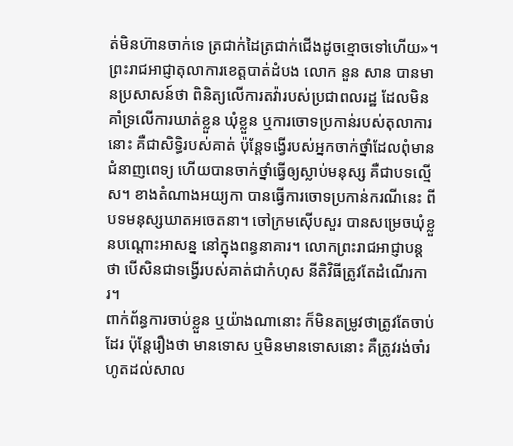ត់មិនហ៊ានចាក់ទេ ត្រជាក់ដៃត្រជាក់ជើងដូចខ្មោចទៅហើយ»។
ព្រះរាជអាជ្ញាតុលាការខេត្តបាត់ដំបង លោក នួន សាន បានមានប្រសាសន៍ថា ពិនិត្យលើការតវ៉ារបស់ប្រជាពលរដ្ឋ ដែលមិនគាំទ្រលើការឃាត់ខ្លួន ឃុំខ្លួន ឬការចោទប្រកាន់របស់តុលាការនោះ គឺជាសិទ្ធិរបស់គាត់ ប៉ុន្តែទង្វើរបស់អ្នកចាក់ថ្នាំដែលពុំមានជំនាញពេទ្យ ហើយបានចាក់ថ្នាំធ្វើឲ្យស្លាប់មនុស្ស គឺជាបទល្មើស។ ខាងតំណាងអយ្យកា បានធ្វើការចោទប្រកាន់ករណីនេះ ពីបទមនុស្សឃាតអចេតនា។ ចៅក្រមស៊ើបសួរ បានសម្រេចឃុំខ្លួនបណ្ដោះអាសន្ន នៅក្នុងពន្ធនាគារ។ លោកព្រះរាជអាជ្ញាបន្តថា បើសិនជាទង្វើរបស់គាត់ជាកំហុស នីតិវិធីត្រូវតែដំណើរការ។
ពាក់ព័ន្ធការចាប់ខ្លួន ឬយ៉ាងណានោះ ក៏មិនតម្រូវថាត្រូវតែចាប់ដែរ ប៉ុន្តែរឿងថា មានទោស ឬមិនមានទោសនោះ គឺត្រូវរង់ចាំរហូតដល់សាល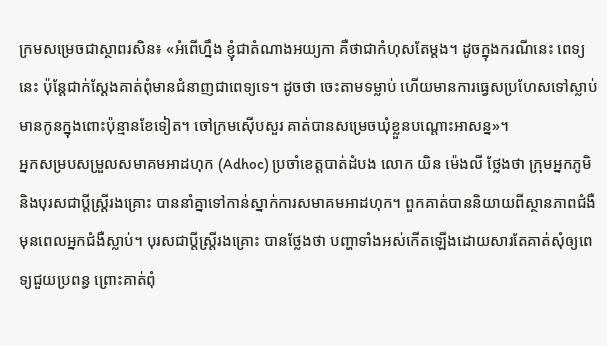ក្រមសម្រេចជាស្ថាពរសិន៖ «អំពើហ្នឹង ខ្ញុំជាតំណាងអយ្យកា គឺថាជាកំហុសតែម្ដង។ ដូចក្នុងករណីនេះ ពេទ្យនេះ ប៉ុន្តែជាក់ស្ដែងគាត់ពុំមានជំនាញជាពេទ្យទេ។ ដូចថា ចេះតាមទម្លាប់ ហើយមានការធ្វេសប្រហែសទៅស្លាប់ មានកូនក្នុងពោះប៉ុន្មានខែទៀត។ ចៅក្រមស៊ើបសួរ គាត់បានសម្រេចឃុំខ្លួនបណ្ដោះអាសន្ន»។
អ្នកសម្របសម្រួលសមាគមអាដហុក (Adhoc) ប្រចាំខេត្តបាត់ដំបង លោក យិន ម៉េងលី ថ្លែងថា ក្រុមអ្នកភូមិ និងបុរសជាប្ដីស្ត្រីរងគ្រោះ បាននាំគ្នាទៅកាន់ស្នាក់ការសមាគមអាដហុក។ ពួកគាត់បាននិយាយពីស្ថានភាពជំងឺមុនពេលអ្នកជំងឺស្លាប់។ បុរសជាប្ដីស្ត្រីរងគ្រោះ បានថ្លែងថា បញ្ហាទាំងអស់កើតឡើងដោយសារតែគាត់សុំឲ្យពេទ្យជួយប្រពន្ធ ព្រោះគាត់ពុំ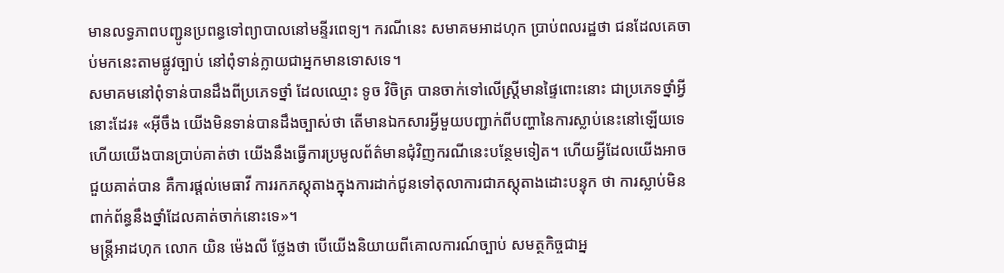មានលទ្ធភាពបញ្ជូនប្រពន្ធទៅព្យាបាលនៅមន្ទីរពេទ្យ។ ករណីនេះ សមាគមអាដហុក ប្រាប់ពលរដ្ឋថា ជនដែលគេចាប់មកនេះតាមផ្លូវច្បាប់ នៅពុំទាន់ក្លាយជាអ្នកមានទោសទេ។
សមាគមនៅពុំទាន់បានដឹងពីប្រភេទថ្នាំ ដែលឈ្មោះ ទូច វិចិត្រ បានចាក់ទៅលើស្ត្រីមានផ្ទៃពោះនោះ ជាប្រភេទថ្នាំអ្វីនោះដែរ៖ «អ៊ីចឹង យើងមិនទាន់បានដឹងច្បាស់ថា តើមានឯកសារអ្វីមួយបញ្ជាក់ពីបញ្ហានៃការស្លាប់នេះនៅឡើយទេ ហើយយើងបានប្រាប់គាត់ថា យើងនឹងធ្វើការប្រមូលព័ត៌មានជុំវិញករណីនេះបន្ថែមទៀត។ ហើយអ្វីដែលយើងអាចជួយគាត់បាន គឺការផ្ដល់មេធាវី ការរកភស្តុតាងក្នុងការដាក់ជូនទៅតុលាការជាភស្តុតាងដោះបន្ទុក ថា ការស្លាប់មិនពាក់ព័ន្ធនឹងថ្នាំដែលគាត់ចាក់នោះទេ»។
មន្ត្រីអាដហុក លោក យិន ម៉េងលី ថ្លែងថា បើយើងនិយាយពីគោលការណ៍ច្បាប់ សមត្ថកិច្ចជាអ្ន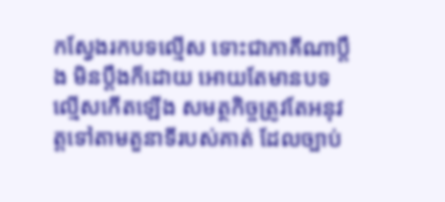កស្វែងរកបទល្មើស ទោះជាភាគីណាប្ដឹង មិនប្ដឹងក៏ដោយ អោយតែមានបទល្មើសកើតឡើង សមត្ថកិច្ចត្រូវតែអនុវត្តទៅតាមតួនាទីរបស់គាត់ ដែលច្បាប់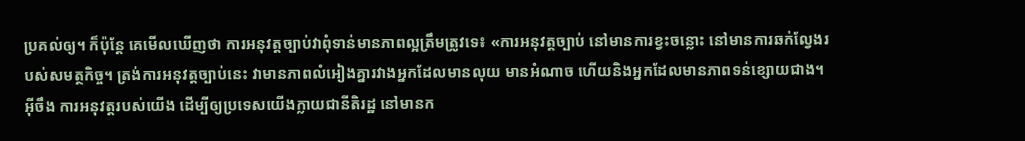ប្រគល់ឲ្យ។ ក៏ប៉ុន្តែ គេមើលឃើញថា ការអនុវត្តច្បាប់វាពុំទាន់មានភាពល្អត្រឹមត្រូវទេ៖ «ការអនុវត្តច្បាប់ នៅមានការខ្វះចន្លោះ នៅមានការឆក់ល្វែងរបស់សមត្ថកិច្ច។ ត្រង់ការអនុវត្តច្បាប់នេះ វាមានភាពលំអៀងគ្នារវាងអ្នកដែលមានលុយ មានអំណាច ហើយនិងអ្នកដែលមានភាពទន់ខ្សោយជាង។ អ៊ីចឹង ការអនុវត្តរបស់យើង ដើម្បីឲ្យប្រទេសយើងក្លាយជានីតិរដ្ឋ នៅមានក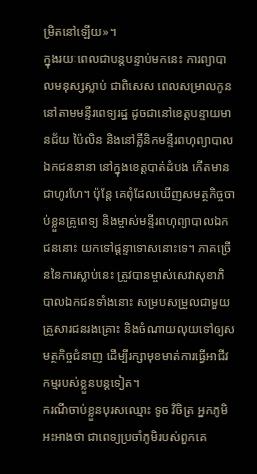ម្រិតនៅឡើយ»។
ក្នុងរយៈពេលជាបន្តបន្ទាប់មកនេះ ការព្យាបាលមនុស្សស្លាប់ ជាពិសេស ពេលសម្រាលកូននៅតាមមន្ទីរពេទ្យរដ្ឋ ដូចជានៅខេត្តបន្ទាយមានជ័យ ប៉ៃលិន និងនៅគ្លីនិកមន្ទីរពហុព្យាបាលឯកជននានា នៅក្នុងខេត្តបាត់ដំបង កើតមានជាហូរហែ។ ប៉ុន្តែ គេពុំដែលឃើញសមត្ថកិច្ចចាប់ខ្លួនគ្រូពេទ្យ និងម្ចាស់មន្ទីរពហុព្យាបាលឯកជននោះ យកទៅផ្ដន្ទាទោសនោះទេ។ ភាគច្រើននៃការស្លាប់នេះ ត្រូវបានម្ចាស់សេវាសុខាភិបាលឯកជនទាំងនោះ សម្របសម្រួលជាមួយគ្រួសារជនរងគ្រោះ និងចំណាយលុយទៅឲ្យសមត្ថកិច្ចជំនាញ ដើម្បីរក្សាមុខមាត់ការធ្វើអាជីវកម្មរបស់ខ្លួនបន្តទៀត។
ករណីចាប់ខ្លួនបុរសឈ្មោះ ទូច វិចិត្រ អ្នកភូមិអះអាងថា ជាពេទ្យប្រចាំភូមិរបស់ពួកគេ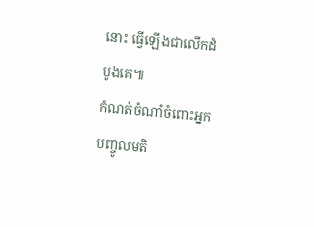នោះ ធ្វើឡើងជាលើកដំបូងគេ៕
កំណត់ចំណាំចំពោះអ្នកបញ្ចូលមតិ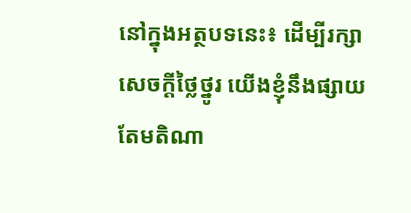នៅក្នុងអត្ថបទនេះ៖ ដើម្បីរក្សាសេចក្ដីថ្លៃថ្នូរ យើងខ្ញុំនឹងផ្សាយតែមតិណា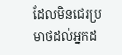ដែលមិនជេរប្រមាថដល់អ្នកដ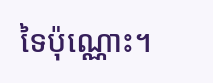ទៃប៉ុណ្ណោះ។